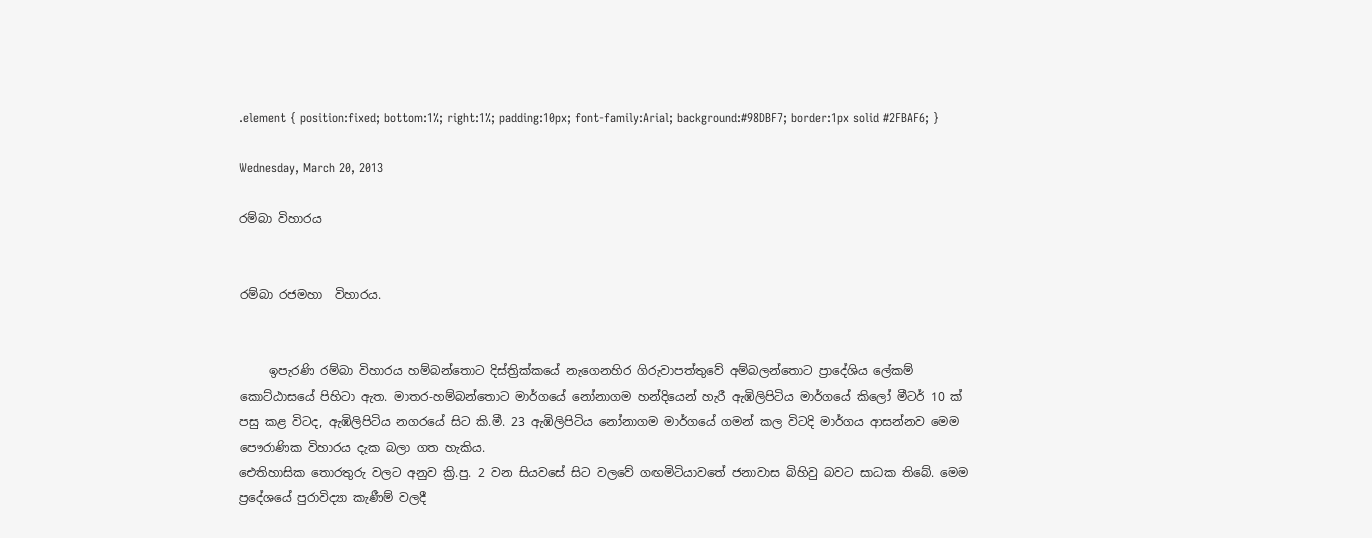.element { position:fixed; bottom:1%; right:1%; padding:10px; font-family:Arial; background:#98DBF7; border:1px solid #2FBAF6; }

Wednesday, March 20, 2013

රම්බා‍ විහාරය


රම්බා රජමහා  විහාරය.


     ඉපැරණි රම්බා විහාරය හම්බන්තොට දිස්‌ත්‍රික්‌කයේ නැගෙනහිර ගිරුවාපත්තුවේ අම්බලන්තොට ප්‍රාදේශිය ලේකම් කොට්‌ඨාසයේ පිහිටා ඇත. මාතර-හම්බන්තොට මාර්ගයේ නෝනාගම හන්දියෙන් හැරී ඇඹිලිපිටිය මාර්ගයේ කිලෝ මීටර් 10 ක්‌ පසු කළ විටද, ඇඹිලිපිටිය නගරයේ සිට කි.මී. 23 ඇඹිලිපිටිය නෝනාගම මාර්ගයේ ගමන් කල විටදි මාර්ගය ආසන්නව මෙම පෞරාණික විහාරය දැක බලා ගත හැකිය.
ඓතිහාසික තොරතුරු වලට අනුව ක්‍රි.පු. 2 වන සියවසේ සිට වලවේ ගඟමිටියාවතේ ජනාවාස බිහිවු බවට සාධක තිබේ. මෙම ප්‍රදේශයේ පුරාවිද්‍යා කැණීම් වලදී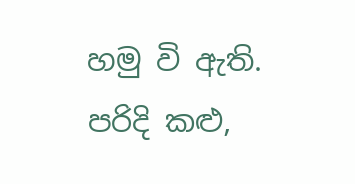හමු වි ඇති. පරිදි කළු,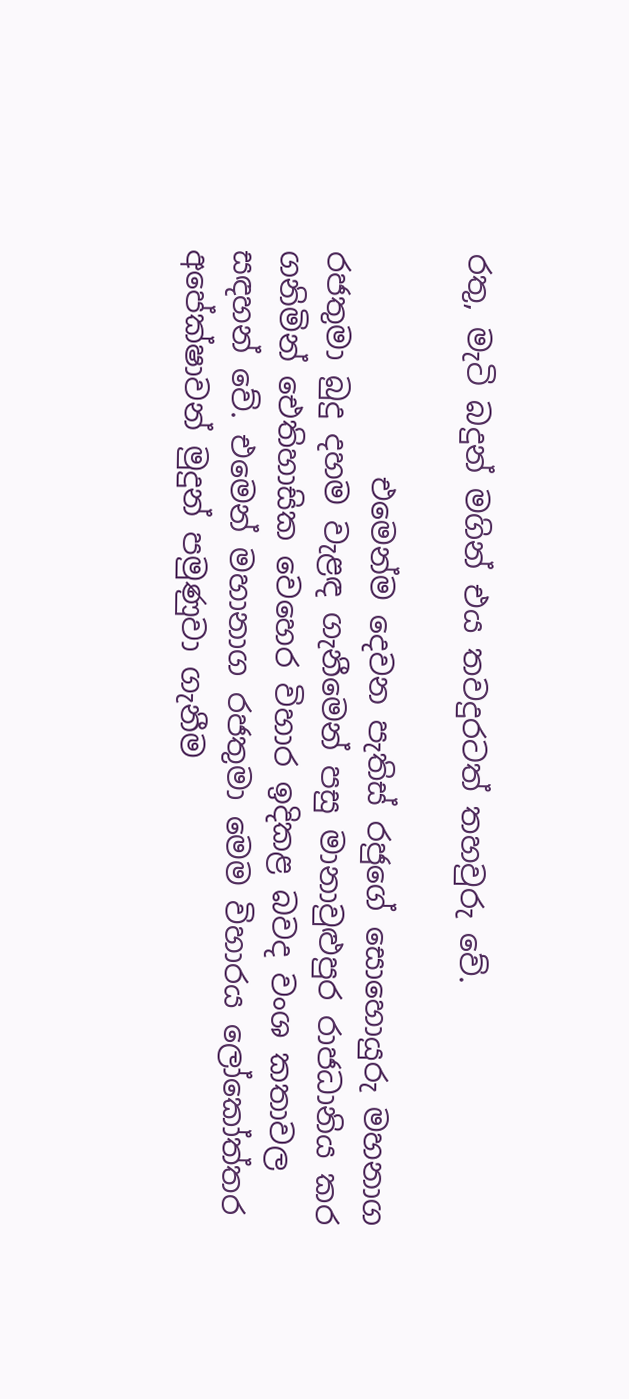රතු, මැටි බදුන් මගින් එය තවදුරටත් තහවුරු වේ.

               එමෙන්ම දෙවන පැතිස්‌ රජුගේ සොහොයුරු මහනාග රජතුමා බුදු දහම වැළඳ ගැනීමෙන් පසු මානාවුළුපුර රාජධානිය කර ගනිමින් ඓතිහාසික වෙහෙර විහාර ඉදිකළ බවද වංශ කතාවල සඳහන් වේ. එමෙන් මහානාග රජතුමා මෙම විහාරය ලෝකෝත්තර අපේක්‌ෂාවන් මුදුන් පමුණුවා ගැනීම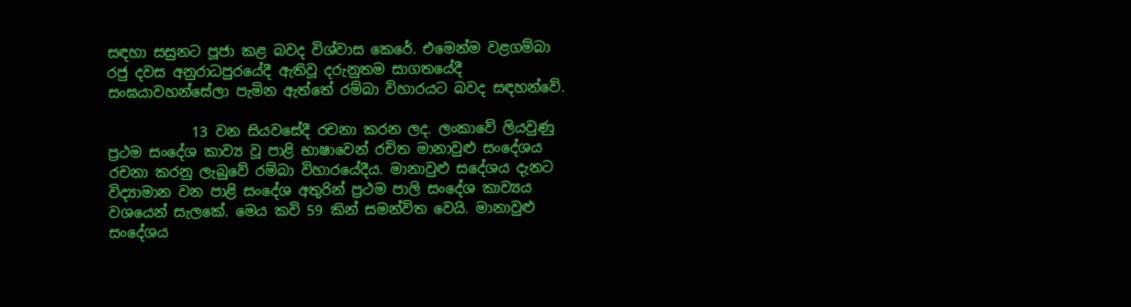සඳහා සසුනට පූජා කළ බවද විශ්වාස කෙරේ. එමෙන්ම වළගම්බා රජු දවස අනුරාධපුරයේදී ඇතිවූ දරුනුතම සාගතයේදී සංඝයාවහන්සේලා පැමින ඇත්තේ රම්බා විහාරයට බවද සඳහන්වේ.

            13 වන සියවසේදී රචනා කරන ලද. ලංකාවේ ලියවුණු ප්‍රථම සංදේශ කාව්‍ය වූ පාළි භාෂාවෙන් රචිත මානාවුළු සංදේශය රචනා කරනු ලැබුවේ රම්බා විහාරයේදීය. මානාවුළු සදේශය දැනට විද්‍යාමාන වන පාළි සංදේශ අතුරින් ප්‍රථම පාලි සංදේශ කාව්‍යය වශයෙන් සැලකේ. මෙය කවි 59 කින් සමන්විත වෙයි. මානාවුළු සංදේශය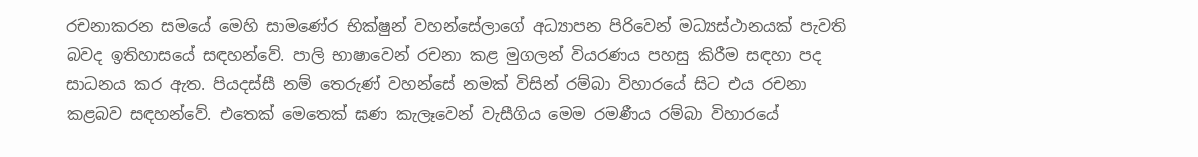රචනාකරන සමයේ මෙහි සාමණේර භික්ෂුන් වහන්සේලාගේ අධ්‍යාපන පිරිවෙන් මධ්‍යස්ථානයක් පැවති බවද ඉතිහාසයේ සඳහන්වේ. පාලි භාෂාවෙන් රචනා කළ මුගලන් වියරණය පහසු කිරීම සඳහා පද සාධනය කර ඇත. පියදස්සී නම් තෙරුණ් වහන්සේ නමක් විසින් රම්බා විහාරයේ සිට එය රචනා කළබව සඳහන්වේ. එතෙක්‌ මෙතෙක්‌ ඝණ කැලෑවෙන් වැසීගිය මෙම රමණීය රම්බා විහාරයේ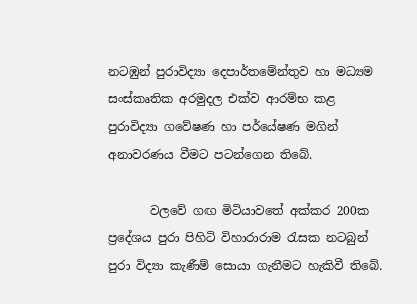නටඹුන් පුරාවිද්‍යා දෙපාර්තමේන්තුව හා මධ්‍යම සංස්‌කෘතික අරමුදල එක්‌ව ආරම්භ කළ පුරාවිද්‍යා ගවේෂණ හා පර්යේෂණ මගින් අනාවරණය වීමට පටන්ගෙන තිබේ.

       වලවේ ගඟ මිටියාවතේ අක්කර 200ක ප්‍රදේශය පුරා පිහිටි විහාරාරාම රැසක නටබුන් පුරා විද්‍යා කැණීම් සොයා ගැනීමට හැකිවී තිබේ.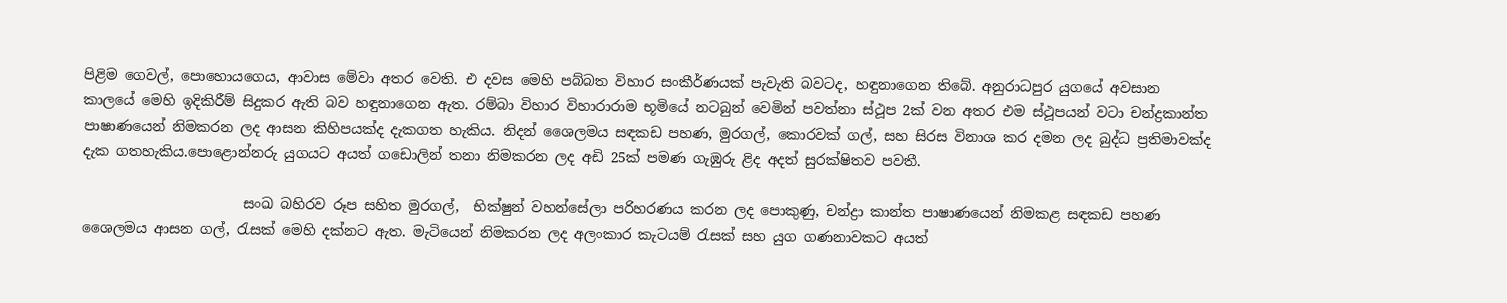පිළිම ගෙවල්, පොහොයගෙය, ආවාස මේවා අතර වෙති. එ දවස මෙහි පබ්බත විහාර සංකීර්ණයක් පැවැති බවටද, හඳුනාගෙන තිබේ. අනුරාධපුර යුගයේ අවසාන කාලයේ මෙහි ඉදිකිරීම් සිදුකර ඇති බව හඳුනාගෙන ඇත. රම්බා විහාර විහාරාරාම භූමියේ නටබුන් වෙමින් පවත්නා ස්ථූප 2ක් වන අතර එම ස්ථූපයන් වටා චන්ද්‍රකාන්ත පාෂාණයෙන් නිමකරන ලද ආසන කිහිපයක්ද දැකගත හැකිය. නිදන් ශෛලමය සඳකඩ පහණ, මුරගල්, කොරවක් ගල්, සහ සිරස විනාශ කර දමන ලද බුද්ධ ප්‍රතිමාවක්ද දැක ගතහැකිය.පොළොන්නරු යුගයට අයත් ගඩොලින් තනා නිමකරන ලද අඩි 25ක් පමණ ගැඹුරු ළිද අදත් සුරක්ෂිතව පවතී.

                       සංඛ බහිරව රූප සහිත මුරගල්,  භික්ෂුන් වහන්සේලා පරිහරණය කරන ලද ‍පොකුණු, චන්ද්‍රා කාන්ත පාෂාණයෙන් නිමකළ සඳකඩ පහණ ශෛලමය ආසන ගල්, රැසක් මෙහි දක්නට ඇත. මැටියෙන් නිමකරන ලද අලංකාර කැටයම් රැසක් සහ යුග ගණනාවකට අයත්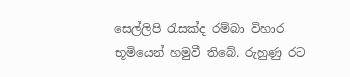සෙල්ලිපි රැසක්ද රම්බා විහාර භූමියෙන් හමුවී තිබේ. රුහුණු රට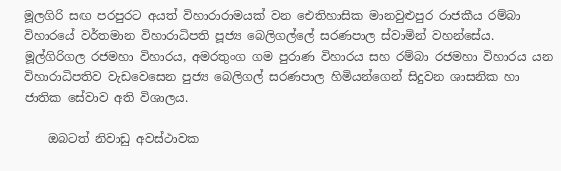මූලගිරි සඟ පරපුරට අයත් විහාරාරාමයක් වන ඓතිහාසික මානවුළුපුර රාජකීය රම්බා විහාරයේ වර්තමාන විහාරාධිපති පූජ්‍ය බෙලිගල්‍ලේ සරණපාල ස්වාමින් වහන්සේය. මූල්ගිරිගල රජමහා විහාරය, අමරතුංග ගම පුරාණ විහාරය සහ රම්බා රජමහා විහාරය යන විහාරාධිපතිව වැඩවෙසෙන පුජ්‍ය බෙලිගල්‍ සරණපාල හිමියන්ගෙන් සිදුවන ශාසනික හා ජාතික සේවාව අති විශාලය.

    ඔබටත් නිවාඩු අවස්ථාවක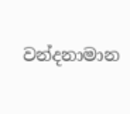වන්දනාමාන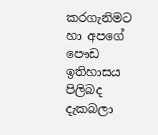කරගැනිමට හා ‍අපගේ පෞඩ ඉතිහාසය පිලිබද දැකබලා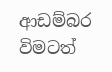ආඩම්බර විමටත්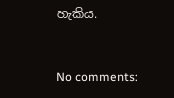හැකිය.


No comments: